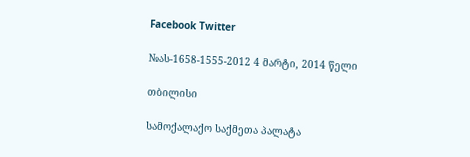Facebook Twitter

№ას-1658-1555-2012 4 მარტი, 2014 წელი

თბილისი

სამოქალაქო საქმეთა პალატა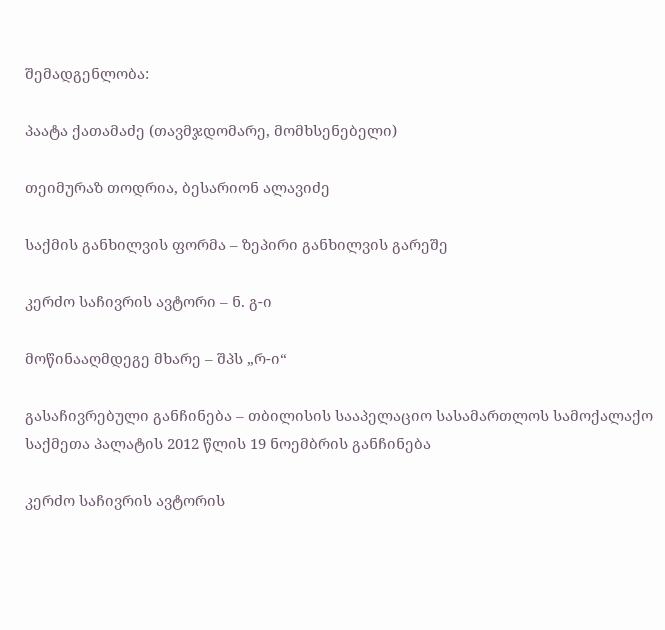შემადგენლობა:

პაატა ქათამაძე (თავმჯდომარე, მომხსენებელი)

თეიმურაზ თოდრია, ბესარიონ ალავიძე

საქმის განხილვის ფორმა – ზეპირი განხილვის გარეშე

კერძო საჩივრის ავტორი – ნ. გ-ი

მოწინააღმდეგე მხარე – შპს „რ-ი“

გასაჩივრებული განჩინება – თბილისის სააპელაციო სასამართლოს სამოქალაქო საქმეთა პალატის 2012 წლის 19 ნოემბრის განჩინება

კერძო საჩივრის ავტორის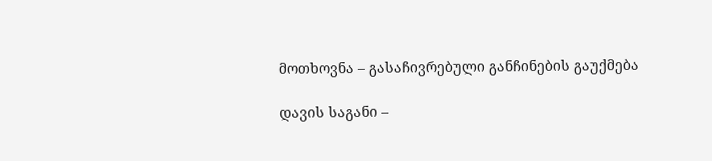მოთხოვნა – გასაჩივრებული განჩინების გაუქმება

დავის საგანი –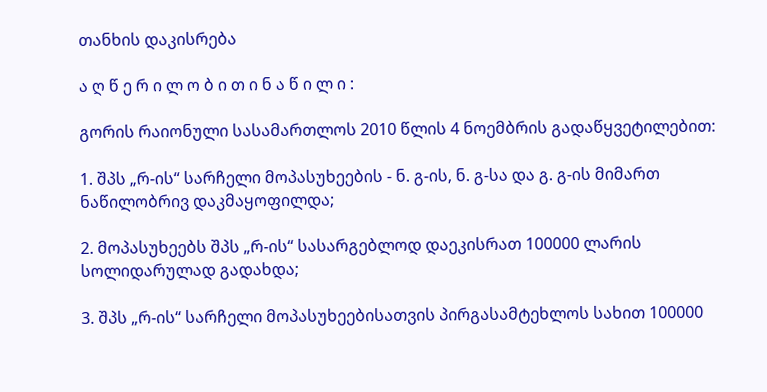თანხის დაკისრება

ა ღ წ ე რ ი ლ ო ბ ი თ ი ნ ა წ ი ლ ი :

გორის რაიონული სასამართლოს 2010 წლის 4 ნოემბრის გადაწყვეტილებით:

1. შპს „რ-ის“ სარჩელი მოპასუხეების - ნ. გ-ის, ნ. გ-სა და გ. გ-ის მიმართ ნაწილობრივ დაკმაყოფილდა;

2. მოპასუხეებს შპს „რ-ის“ სასარგებლოდ დაეკისრათ 100000 ლარის სოლიდარულად გადახდა;

3. შპს „რ-ის“ სარჩელი მოპასუხეებისათვის პირგასამტეხლოს სახით 100000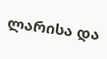ლარისა და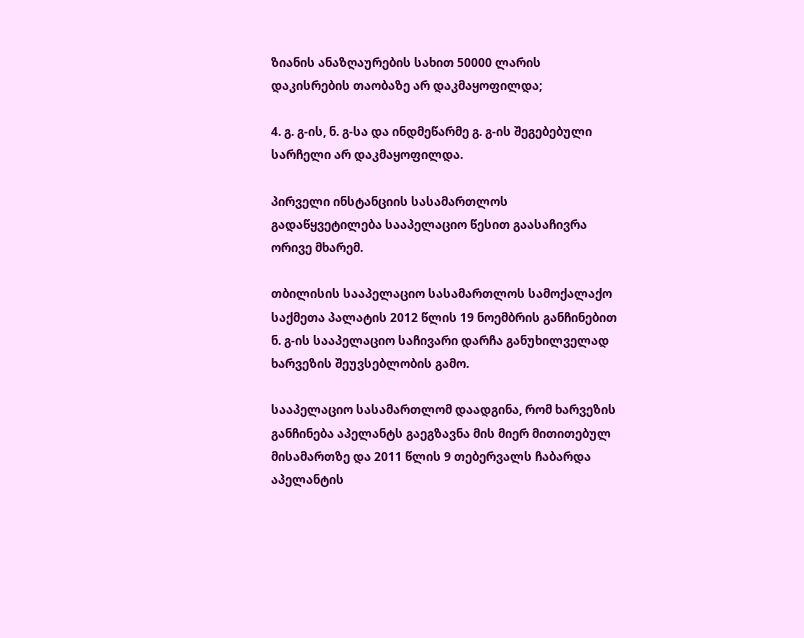ზიანის ანაზღაურების სახით 50000 ლარის დაკისრების თაობაზე არ დაკმაყოფილდა;

4. გ. გ-ის, ნ. გ-სა და ინდმეწარმე გ. გ-ის შეგებებული სარჩელი არ დაკმაყოფილდა.

პირველი ინსტანციის სასამართლოს გადაწყვეტილება სააპელაციო წესით გაასაჩივრა ორივე მხარემ.

თბილისის სააპელაციო სასამართლოს სამოქალაქო საქმეთა პალატის 2012 წლის 19 ნოემბრის განჩინებით ნ. გ-ის სააპელაციო საჩივარი დარჩა განუხილველად ხარვეზის შეუვსებლობის გამო.

სააპელაციო სასამართლომ დაადგინა, რომ ხარვეზის განჩინება აპელანტს გაეგზავნა მის მიერ მითითებულ მისამართზე და 2011 წლის 9 თებერვალს ჩაბარდა აპელანტის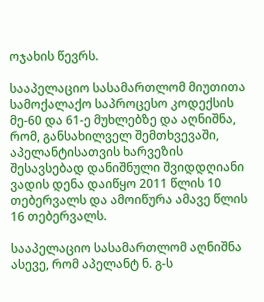ოჯახის წევრს.

სააპელაციო სასამართლომ მიუთითა სამოქალაქო საპროცესო კოდექსის მე-60 და 61-ე მუხლებზე და აღნიშნა, რომ, განსახილველ შემთხვევაში, აპელანტისათვის ხარვეზის შესავსებად დანიშნული შვიდდღიანი ვადის დენა დაიწყო 2011 წლის 10 თებერვალს და ამოიწურა ამავე წლის 16 თებერვალს.

სააპელაციო სასამართლომ აღნიშნა ასევე, რომ აპელანტ ნ. გ-ს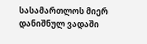სასამართლოს მიერ დანიშნულ ვადაში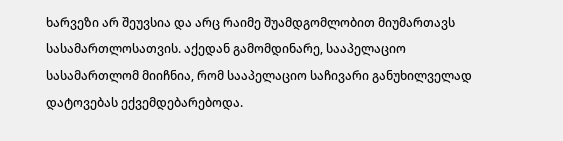ხარვეზი არ შეუვსია და არც რაიმე შუამდგომლობით მიუმართავს სასამართლოსათვის. აქედან გამომდინარე, სააპელაციო სასამართლომ მიიჩნია, რომ სააპელაციო საჩივარი განუხილველად დატოვებას ექვემდებარებოდა.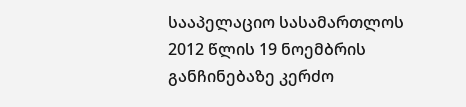სააპელაციო სასამართლოს 2012 წლის 19 ნოემბრის განჩინებაზე კერძო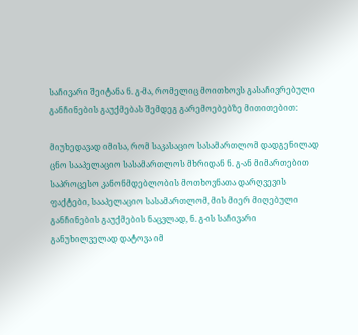საჩივარი შეიტანა ნ. გ-მა, რომელიც მოითხოვს გასაჩივრებული განჩინების გაუქმებას შემდეგ გარემოებებზე მითითებით:

მიუხედავად იმისა, რომ საკასაციო სასამართლომ დადგენილად ცნო სააპელაციო სასამართლოს მხრიდან ნ. გ-ან მიმართებით საპროცესო კანონმდებლობის მოთხოვნათა დარღვევის ფაქტები, სააპელაციო სასამართლომ, მის მიერ მიღებული განჩინების გაუქმების ნაცვლად, ნ. გ-ის საჩივარი განუხილველად დატოვა იმ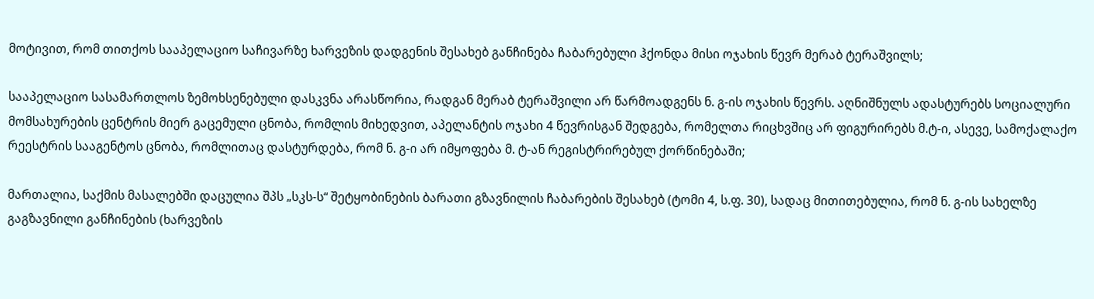მოტივით, რომ თითქოს სააპელაციო საჩივარზე ხარვეზის დადგენის შესახებ განჩინება ჩაბარებული ჰქონდა მისი ოჯახის წევრ მერაბ ტერაშვილს;

სააპელაციო სასამართლოს ზემოხსენებული დასკვნა არასწორია, რადგან მერაბ ტერაშვილი არ წარმოადგენს ნ. გ-ის ოჯახის წევრს. აღნიშნულს ადასტურებს სოციალური მომსახურების ცენტრის მიერ გაცემული ცნობა, რომლის მიხედვით, აპელანტის ოჯახი 4 წევრისგან შედგება, რომელთა რიცხვშიც არ ფიგურირებს მ.ტ-ი, ასევე, სამოქალაქო რეესტრის სააგენტოს ცნობა, რომლითაც დასტურდება, რომ ნ. გ-ი არ იმყოფება მ. ტ-ან რეგისტრირებულ ქორწინებაში;

მართალია, საქმის მასალებში დაცულია შპს „სკს-ს“ შეტყობინების ბარათი გზავნილის ჩაბარების შესახებ (ტომი 4, ს.ფ. 30), სადაც მითითებულია, რომ ნ. გ-ის სახელზე გაგზავნილი განჩინების (ხარვეზის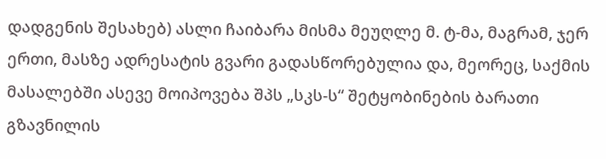დადგენის შესახებ) ასლი ჩაიბარა მისმა მეუღლე მ. ტ-მა, მაგრამ, ჯერ ერთი, მასზე ადრესატის გვარი გადასწორებულია და, მეორეც, საქმის მასალებში ასევე მოიპოვება შპს „სკს-ს“ შეტყობინების ბარათი გზავნილის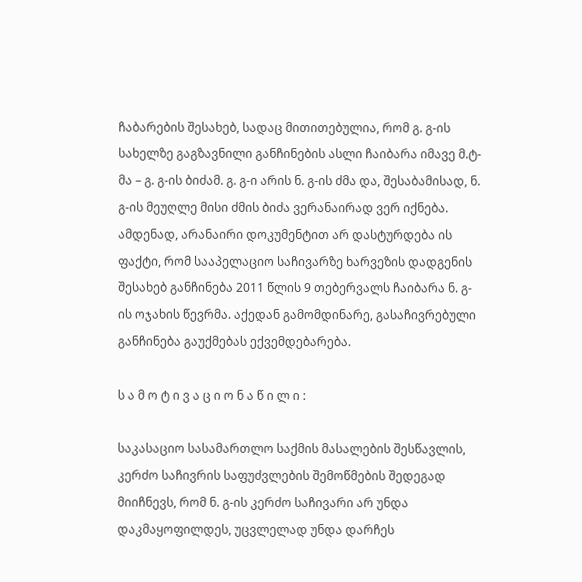ჩაბარების შესახებ, სადაც მითითებულია, რომ გ. გ-ის სახელზე გაგზავნილი განჩინების ასლი ჩაიბარა იმავე მ.ტ-მა – გ. გ-ის ბიძამ. გ. გ-ი არის ნ. გ-ის ძმა და, შესაბამისად, ნ. გ-ის მეუღლე მისი ძმის ბიძა ვერანაირად ვერ იქნება. ამდენად, არანაირი დოკუმენტით არ დასტურდება ის ფაქტი, რომ სააპელაციო საჩივარზე ხარვეზის დადგენის შესახებ განჩინება 2011 წლის 9 თებერვალს ჩაიბარა ნ. გ-ის ოჯახის წევრმა. აქედან გამომდინარე, გასაჩივრებული განჩინება გაუქმებას ექვემდებარება.

ს ა მ ო ტ ი ვ ა ც ი ო ნ ა წ ი ლ ი :

საკასაციო სასამართლო საქმის მასალების შესწავლის, კერძო საჩივრის საფუძვლების შემოწმების შედეგად მიიჩნევს, რომ ნ. გ-ის კერძო საჩივარი არ უნდა დაკმაყოფილდეს, უცვლელად უნდა დარჩეს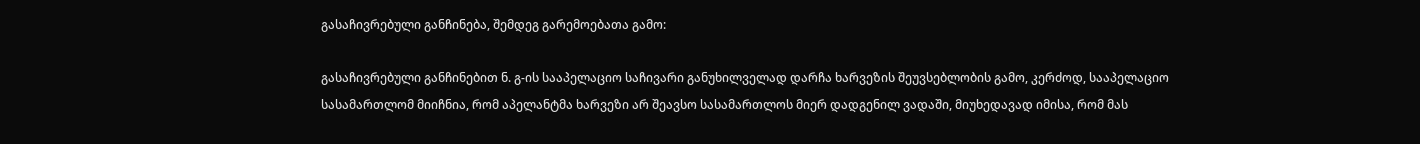გასაჩივრებული განჩინება, შემდეგ გარემოებათა გამო:

გასაჩივრებული განჩინებით ნ. გ-ის სააპელაციო საჩივარი განუხილველად დარჩა ხარვეზის შეუვსებლობის გამო, კერძოდ, სააპელაციო სასამართლომ მიიჩნია, რომ აპელანტმა ხარვეზი არ შეავსო სასამართლოს მიერ დადგენილ ვადაში, მიუხედავად იმისა, რომ მას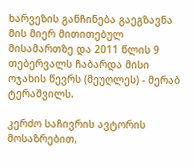ხარვეზის განჩინება გაეგზავნა მის მიერ მითითებულ მისამართზე და 2011 წლის 9 თებერვალს ჩაბარდა მისი ოჯახის წევრს (მეუღლეს) - მერაბ ტერაშვილს.

კერძო საჩივრის ავტორის მოსაზრებით,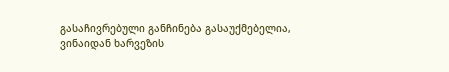გასაჩივრებული განჩინება გასაუქმებელია, ვინაიდან ხარვეზის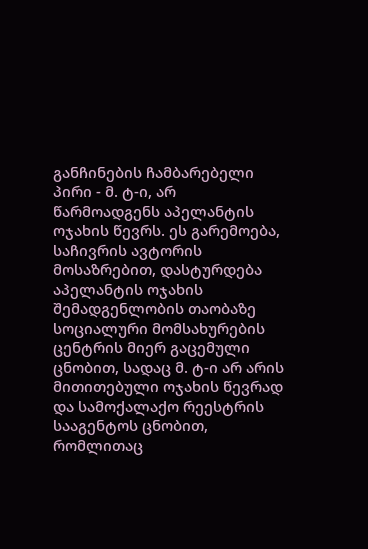განჩინების ჩამბარებელი პირი - მ. ტ-ი, არ წარმოადგენს აპელანტის ოჯახის წევრს. ეს გარემოება, საჩივრის ავტორის მოსაზრებით, დასტურდება აპელანტის ოჯახის შემადგენლობის თაობაზე სოციალური მომსახურების ცენტრის მიერ გაცემული ცნობით, სადაც მ. ტ-ი არ არის მითითებული ოჯახის წევრად და სამოქალაქო რეესტრის სააგენტოს ცნობით, რომლითაც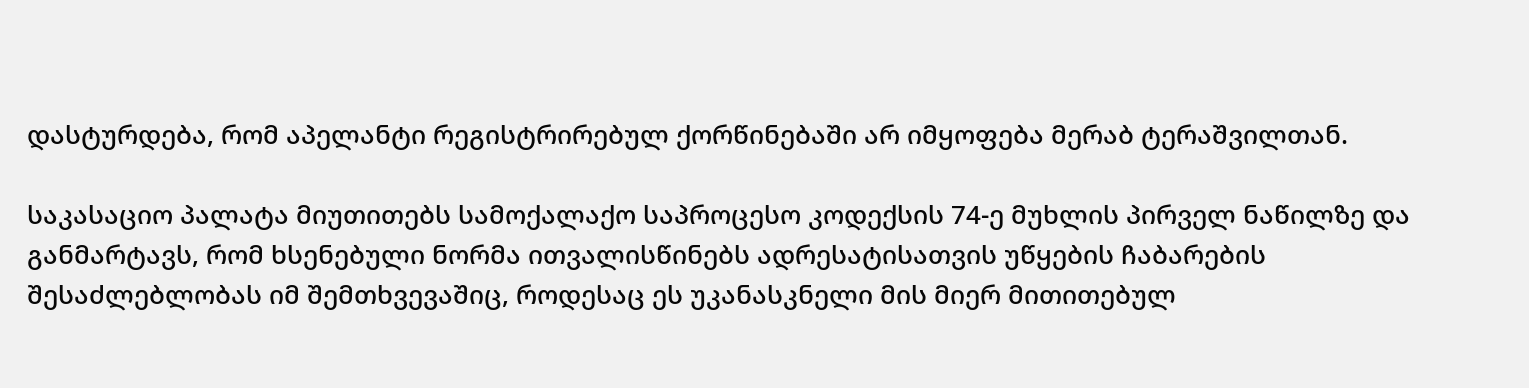დასტურდება, რომ აპელანტი რეგისტრირებულ ქორწინებაში არ იმყოფება მერაბ ტერაშვილთან.

საკასაციო პალატა მიუთითებს სამოქალაქო საპროცესო კოდექსის 74-ე მუხლის პირველ ნაწილზე და განმარტავს, რომ ხსენებული ნორმა ითვალისწინებს ადრესატისათვის უწყების ჩაბარების შესაძლებლობას იმ შემთხვევაშიც, როდესაც ეს უკანასკნელი მის მიერ მითითებულ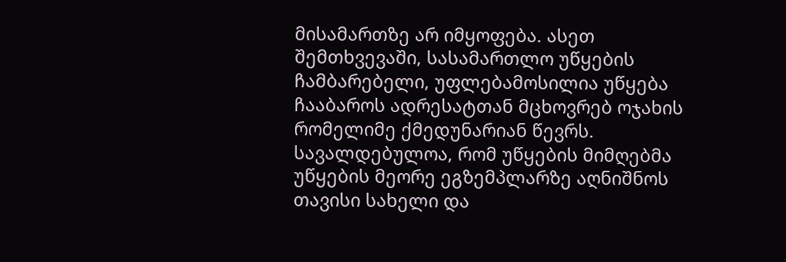მისამართზე არ იმყოფება. ასეთ შემთხვევაში, სასამართლო უწყების ჩამბარებელი, უფლებამოსილია უწყება ჩააბაროს ადრესატთან მცხოვრებ ოჯახის რომელიმე ქმედუნარიან წევრს. სავალდებულოა, რომ უწყების მიმღებმა უწყების მეორე ეგზემპლარზე აღნიშნოს თავისი სახელი და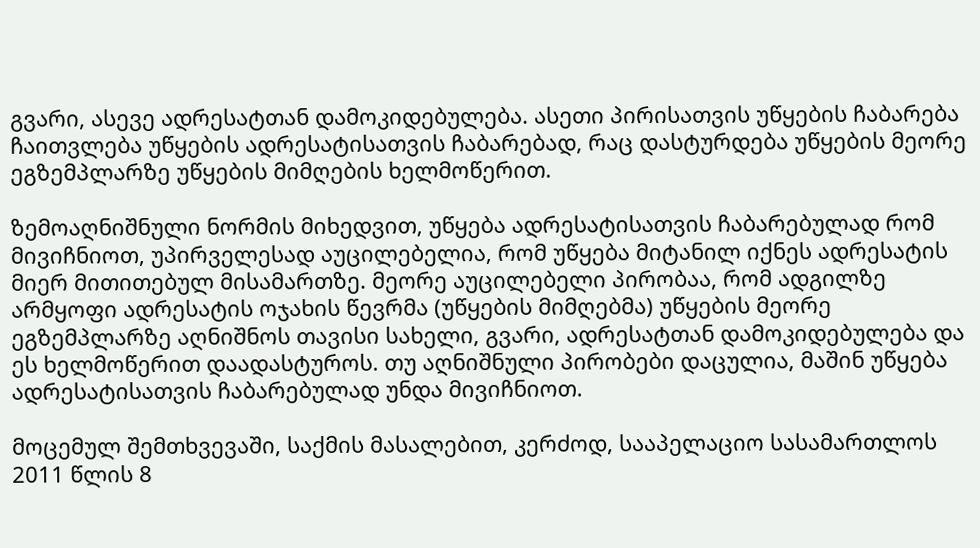გვარი, ასევე ადრესატთან დამოკიდებულება. ასეთი პირისათვის უწყების ჩაბარება ჩაითვლება უწყების ადრესატისათვის ჩაბარებად, რაც დასტურდება უწყების მეორე ეგზემპლარზე უწყების მიმღების ხელმოწერით.

ზემოაღნიშნული ნორმის მიხედვით, უწყება ადრესატისათვის ჩაბარებულად რომ მივიჩნიოთ, უპირველესად აუცილებელია, რომ უწყება მიტანილ იქნეს ადრესატის მიერ მითითებულ მისამართზე. მეორე აუცილებელი პირობაა, რომ ადგილზე არმყოფი ადრესატის ოჯახის წევრმა (უწყების მიმღებმა) უწყების მეორე ეგზემპლარზე აღნიშნოს თავისი სახელი, გვარი, ადრესატთან დამოკიდებულება და ეს ხელმოწერით დაადასტუროს. თუ აღნიშნული პირობები დაცულია, მაშინ უწყება ადრესატისათვის ჩაბარებულად უნდა მივიჩნიოთ.

მოცემულ შემთხვევაში, საქმის მასალებით, კერძოდ, სააპელაციო სასამართლოს 2011 წლის 8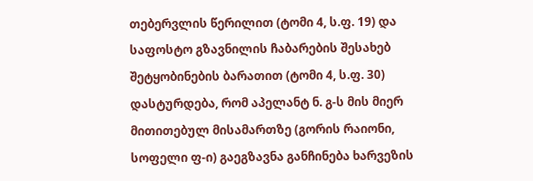თებერვლის წერილით (ტომი 4, ს.ფ. 19) და საფოსტო გზავნილის ჩაბარების შესახებ შეტყობინების ბარათით (ტომი 4, ს.ფ. 30) დასტურდება, რომ აპელანტ ნ. გ-ს მის მიერ მითითებულ მისამართზე (გორის რაიონი, სოფელი ფ-ი) გაეგზავნა განჩინება ხარვეზის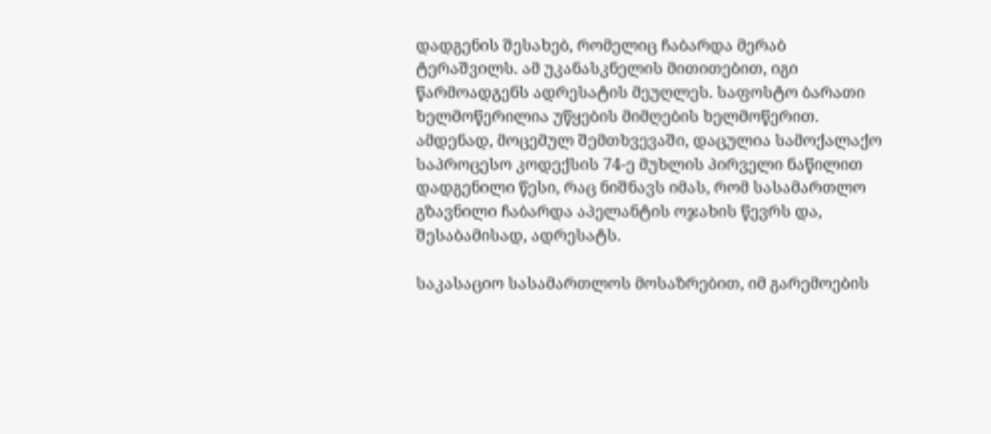დადგენის შესახებ, რომელიც ჩაბარდა მერაბ ტერაშვილს. ამ უკანასკნელის მითითებით, იგი წარმოადგენს ადრესატის მეუღლეს. საფოსტო ბარათი ხელმოწერილია უწყების მიმღების ხელმოწერით. ამდენად, მოცემულ შემთხვევაში, დაცულია სამოქალაქო საპროცესო კოდექსის 74-ე მუხლის პირველი ნაწილით დადგენილი წესი, რაც ნიშნავს იმას, რომ სასამართლო გზავნილი ჩაბარდა აპელანტის ოჯახის წევრს და, შესაბამისად, ადრესატს.

საკასაციო სასამართლოს მოსაზრებით, იმ გარემოების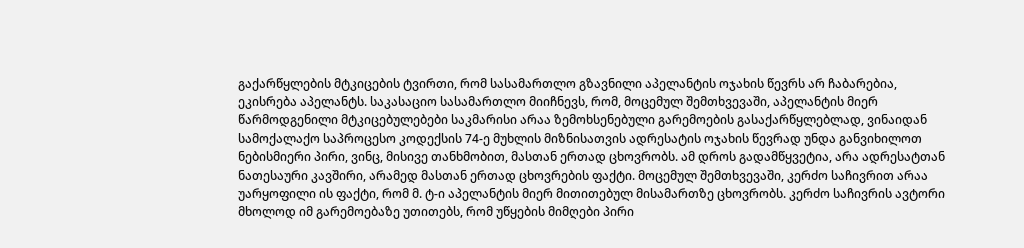გაქარწყლების მტკიცების ტვირთი, რომ სასამართლო გზავნილი აპელანტის ოჯახის წევრს არ ჩაბარებია, ეკისრება აპელანტს. საკასაციო სასამართლო მიიჩნევს, რომ, მოცემულ შემთხვევაში, აპელანტის მიერ წარმოდგენილი მტკიცებულებები საკმარისი არაა ზემოხსენებული გარემოების გასაქარწყლებლად, ვინაიდან სამოქალაქო საპროცესო კოდექსის 74-ე მუხლის მიზნისათვის ადრესატის ოჯახის წევრად უნდა განვიხილოთ ნებისმიერი პირი, ვინც, მისივე თანხმობით, მასთან ერთად ცხოვრობს. ამ დროს გადამწყვეტია, არა ადრესატთან ნათესაური კავშირი, არამედ მასთან ერთად ცხოვრების ფაქტი. მოცემულ შემთხვევაში, კერძო საჩივრით არაა უარყოფილი ის ფაქტი, რომ მ. ტ-ი აპელანტის მიერ მითითებულ მისამართზე ცხოვრობს. კერძო საჩივრის ავტორი მხოლოდ იმ გარემოებაზე უთითებს, რომ უწყების მიმღები პირი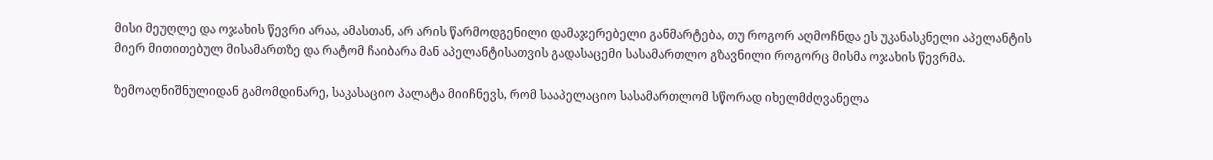მისი მეუღლე და ოჯახის წევრი არაა, ამასთან, არ არის წარმოდგენილი დამაჯერებელი განმარტება, თუ როგორ აღმოჩნდა ეს უკანასკნელი აპელანტის მიერ მითითებულ მისამართზე და რატომ ჩაიბარა მან აპელანტისათვის გადასაცემი სასამართლო გზავნილი როგორც მისმა ოჯახის წევრმა.

ზემოაღნიშნულიდან გამომდინარე, საკასაციო პალატა მიიჩნევს, რომ სააპელაციო სასამართლომ სწორად იხელმძღვანელა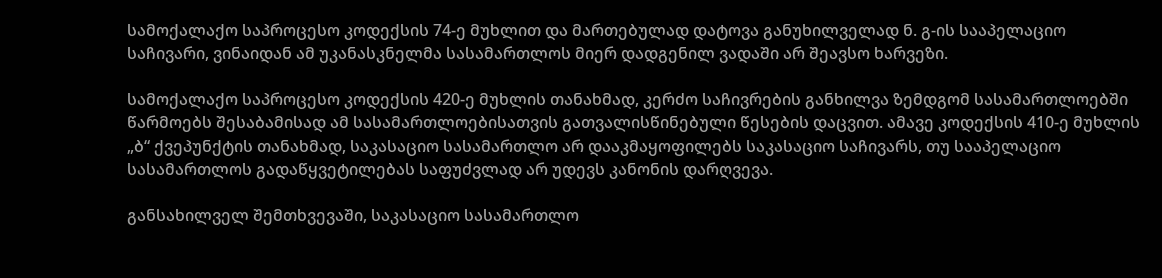სამოქალაქო საპროცესო კოდექსის 74-ე მუხლით და მართებულად დატოვა განუხილველად ნ. გ-ის სააპელაციო საჩივარი, ვინაიდან ამ უკანასკნელმა სასამართლოს მიერ დადგენილ ვადაში არ შეავსო ხარვეზი.

სამოქალაქო საპროცესო კოდექსის 420-ე მუხლის თანახმად, კერძო საჩივრების განხილვა ზემდგომ სასამართლოებში წარმოებს შესაბამისად ამ სასამართლოებისათვის გათვალისწინებული წესების დაცვით. ამავე კოდექსის 410-ე მუხლის „ბ“ ქვეპუნქტის თანახმად, საკასაციო სასამართლო არ დააკმაყოფილებს საკასაციო საჩივარს, თუ სააპელაციო სასამართლოს გადაწყვეტილებას საფუძვლად არ უდევს კანონის დარღვევა.

განსახილველ შემთხვევაში, საკასაციო სასამართლო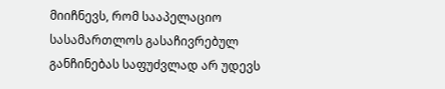მიიჩნევს, რომ სააპელაციო სასამართლოს გასაჩივრებულ განჩინებას საფუძვლად არ უდევს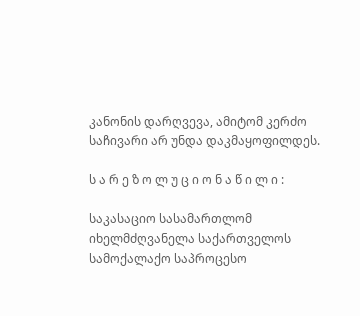კანონის დარღვევა, ამიტომ კერძო საჩივარი არ უნდა დაკმაყოფილდეს.

ს ა რ ე ზ ო ლ უ ც ი ო ნ ა წ ი ლ ი :

საკასაციო სასამართლომ იხელმძღვანელა საქართველოს სამოქალაქო საპროცესო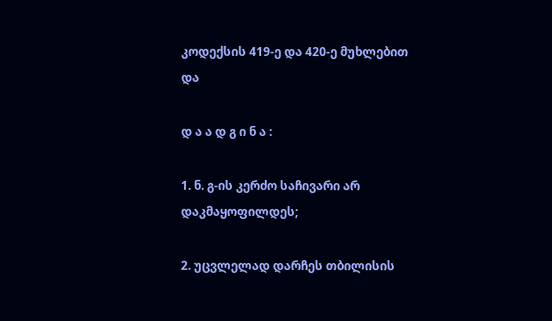კოდექსის 419-ე და 420-ე მუხლებით და

დ ა ა დ გ ი ნ ა :

1. ნ. გ-ის კერძო საჩივარი არ დაკმაყოფილდეს;

2. უცვლელად დარჩეს თბილისის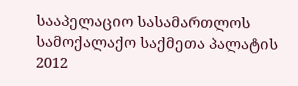სააპელაციო სასამართლოს სამოქალაქო საქმეთა პალატის 2012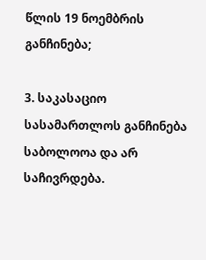წლის 19 ნოემბრის განჩინება;

3. საკასაციო სასამართლოს განჩინება საბოლოოა და არ საჩივრდება.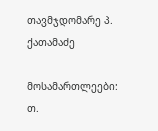თავმჯდომარე პ. ქათამაძე

მოსამართლეები: თ.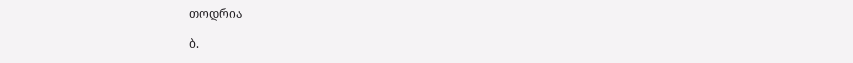თოდრია

ბ.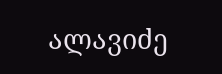ალავიძე